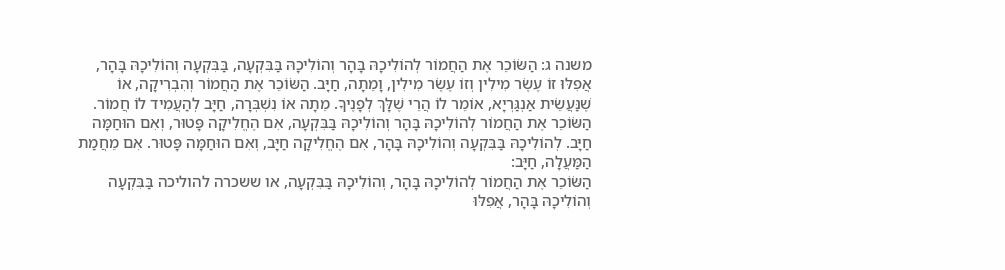משנה ג: הַשּׂוֹכֵר אֶת הַחֲמוֹר לְהוֹלִיכָהּ בָּהָר וְהוֹלִיכָהּ בַּבִּקְעָה, בַּבִּקְעָה וְהוֹלִיכָהּ בָּהָר, אֲפִלּוּ זוֹ עֶשֶׂר מִילִין וְזוֹ עֶשֶׂר מִילִין, וָמֵתָה, חַיָּב. הַשּׂוֹכֵר אֶת הַחֲמוֹר וְהִבְרִיקָה, אוֹ שֶׁנַּעֲשֵׂית אַנְגַּרְיָא, אוֹמֵר לוֹ הֲרֵי שֶׁלָּךְ לְפָנֶיךָ. מֵתָה אוֹ נִשְׁבְּרָה, חַיָּב לְהַעֲמִיד לוֹ חֲמוֹר. הַשּׂוֹכֵר אֶת הַחֲמוֹר לְהוֹלִיכָהּ בָּהָר וְהוֹלִיכָהּ בַּבִּקְעָה, אִם הֶחֱלִיקָה פָּטוּר, וְאִם הוּחַמָּה חַיָּב. לְהוֹלִיכָהּ בַּבִּקְעָה וְהוֹלִיכָהּ בָּהָר, אִם הֶחֱלִיקָה חַיָּב, וְאִם הוּחַמָּה פָּטוּר. אִם מֵחֲמַת הַמַּעֲלָה, חַיָּב:
הַשּׂוֹכֵר אֶת הַחֲמוֹר לְהוֹלִיכָהּ בָּהָר, וְהוֹלִיכָהּ בַּבִּקְעָה, או ששכרה להוליכה בַּבִּקְעָה וְהוֹלִיכָהּ בָּהָר, אֲפִלּוּ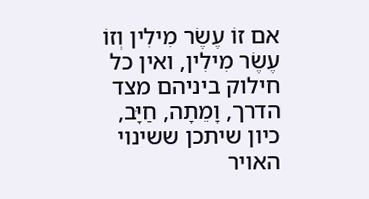אם זוֹ עֶשֶׂר מִילִין וְזוֹ עֶשֶׂר מִילִין, ואין כל חילוק ביניהם מצד הדרך, וָמֵתָה, חַיָּב, כיון שיתכן ששינוי האויר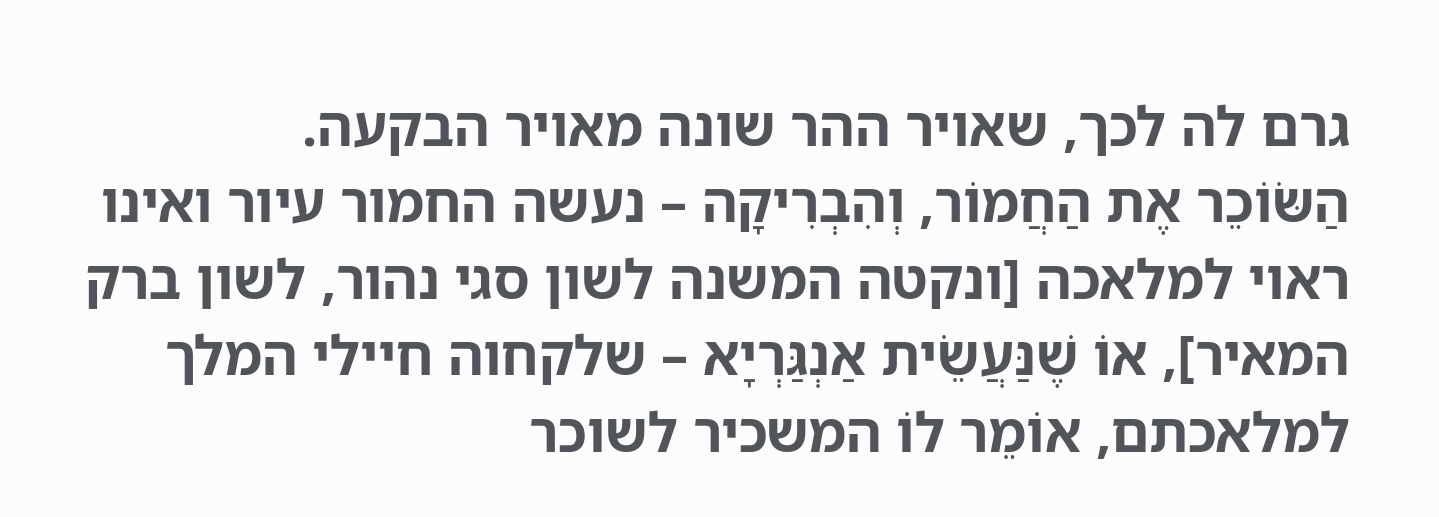גרם לה לכך, שאויר ההר שונה מאויר הבקעה.
הַשּׂוֹכֵר אֶת הַחֲמוֹר, וְהִבְרִיקָה – נעשה החמור עיור ואינו ראוי למלאכה [ונקטה המשנה לשון סגי נהור, לשון ברק המאיר], אוֹ שֶׁנַּעֲשֵׂית אַנְגַּרְיָא – שלקחוה חיילי המלך למלאכתם, אוֹמֵר לוֹ המשכיר לשוכר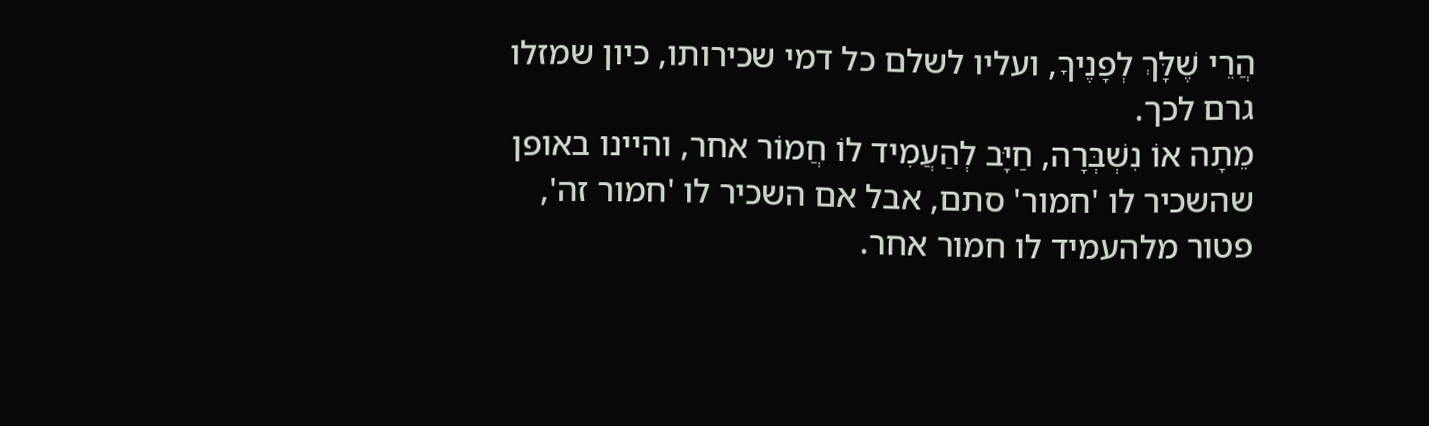הֲרֵי שֶׁלָּךְ לְפָנֶיךָ, ועליו לשלם כל דמי שכירותו, כיון שמזלו גרם לכך.
מֵתָה אוֹ נִשְׁבְּרָה, חַיָּב לְהַעֲמִיד לוֹ חֲמוֹר אחר, והיינו באופן שהשכיר לו 'חמור' סתם, אבל אם השכיר לו 'חמור זה', פטור מלהעמיד לו חמור אחר.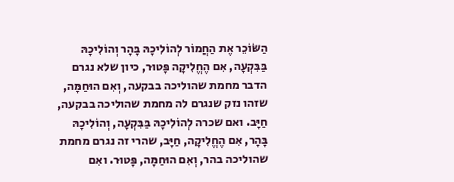הַשּׂוֹכֵר אֶת הַחֲמוֹר לְהוֹלִיכָהּ בָּהָר וְהוֹלִיכָהּ בַּבִּקְעָה, אִם הֶחֱלִיקָה פָּטוּר, כיון שלא נגרם הדבר מחמת שהוליכה בבקעה, וְאִם הוּחַמָּה, שזהו נזק שנגרם לה מחמת שהוליכה בבקעה, חַיָּב. ואם שכרה לְהוֹלִיכָהּ בַּבִּקְעָה, וְהוֹלִיכָהּ בָּהָר, אִם הֶחֱלִיקָה, חַיָּב, שהרי זה נגרם מחמת שהוליכה בהר, וְאִם הוּחַמָּה, פָּטוּר. ואִם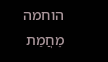הוחמה מֵחֲמַת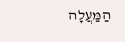הַמַּעֲלָה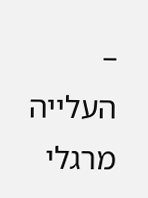– העלייה מרגלי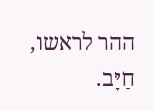ההר לראשו, חַיָּב.